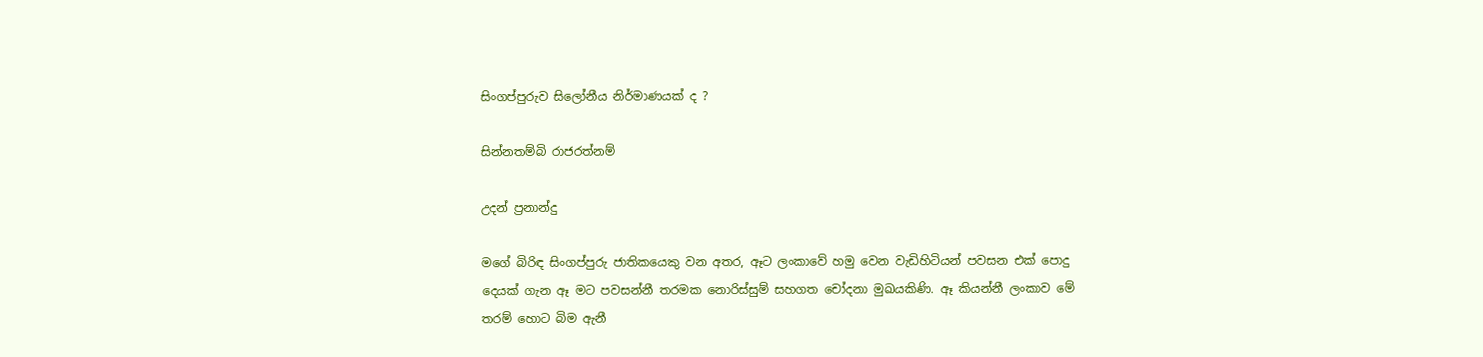සිංගප්පුරුව සිලෝනීය නිර්මාණයක් ද ?

සින්නතම්බි රාජරත්නම්

උදන් ප්‍රනාන්දු

මගේ බිරිඳ සිංගප්පුරු ජාතිකයෙකු වන අතර, ඈට ලංකාවේ හමු වෙන වැඩිහිටියන් පවසන එක් පොදු දෙයක් ගැන ඈ මට පවසන්නී තරමක නොරිස්සුම් සහගත චෝදනා මුඛයකිණි. ඈ කියන්නී ලංකාව මේ තරම් හොට බිම ඇනී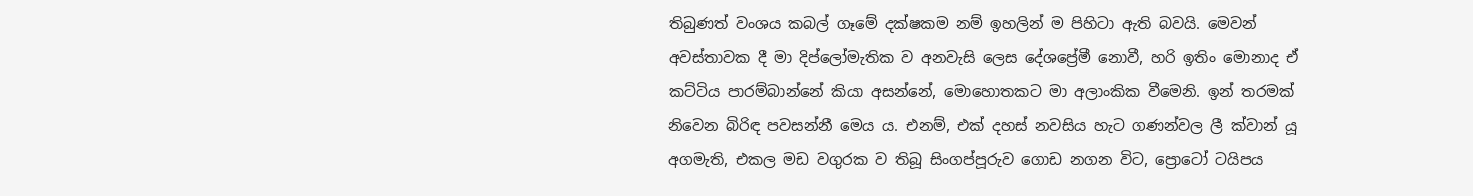තිබුණත් වංශය කබල් ගෑමේ දක්ෂකම නම් ඉහලින් ම පිහිටා ඇති බවයි. මෙවන් අවස්තාවක දී මා දිප්ලෝමැතික ව අනවැසි ලෙස දේශප්‍රේමී නොවී, හරි ඉතිං මොනාද ඒ කට්ටිය පාරම්බාන්නේ කියා අසන්නේ, මොහොතකට මා අලාංකික වීමෙනි. ඉන් තරමක් නිවෙන බිරිඳ පවසන්නී මෙය ය. එනම්, එක් දහස් නවසිය හැට ගණන්වල ලී ක්වාන් යූ අගමැති, එකල මඩ වගුරක ව තිබූ සිංගප්පූරුව ගොඩ නගන විට, ප්‍රොටෝ ටයිපය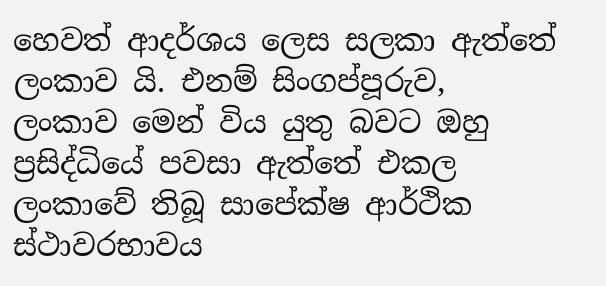හෙවත් ආදර්ශය ලෙස සලකා ඇත්තේ ලංකාව යි. එනම් සිංගප්පූරුව, ලංකාව මෙන් විය යුතු බවට ඔහු ප්‍රසිද්ධියේ පවසා ඇත්තේ එකල ලංකාවේ තිබූ සාපේක්ෂ ආර්ථික ස්ථාවරභාවය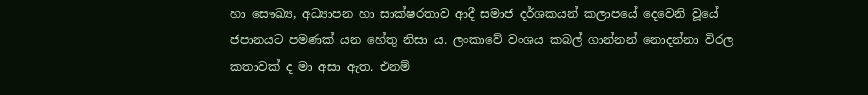හා සෞඛ්‍ය, අධ්‍යාපන හා සාක්ෂරතාව ආදී සමාජ දර්ශකයන් කලාපයේ දෙවෙනි වූයේ ජපානයට පමණක් යන හේතු නිසා ය. ලංකාවේ වංශය කබල් ගාන්නන් නොදන්නා විරල කතාවක් ද මා අසා ඇත. එනම්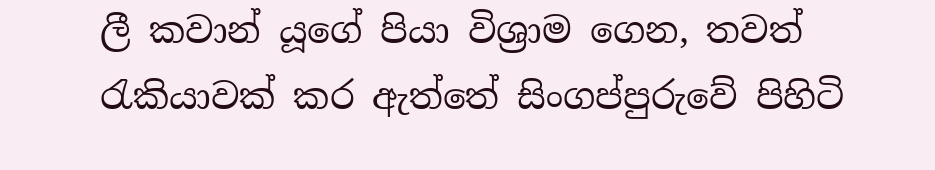ලී කවාන් යූගේ පියා විශ්‍රාම ගෙන, තවත් රැකියාවක් කර ඇත්තේ සිංගප්පුරුවේ පිහිටි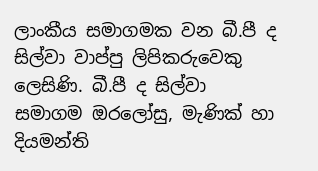ලාංකීය සමාගමක වන බී.පී ද සිල්වා වාප්පු ලිපිකරුවෙකු ලෙසිණි. බී.පී ද සිල්වා සමාගම ඔරලෝසු, මැණික් හා දියමන්ති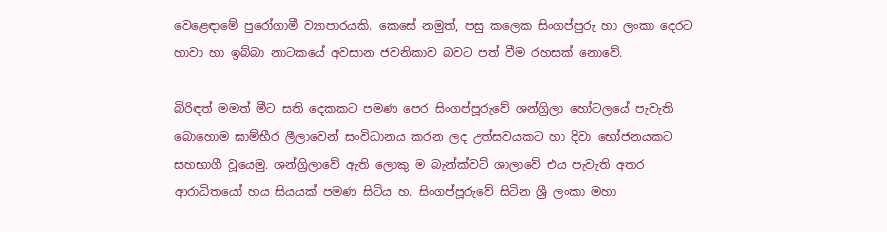වෙළෙඳාමේ පුරෝගාමී ව්‍යාපාරයකි. කෙසේ නමුත්, පසු කලෙක සිංගප්පුරු හා ලංකා දෙරට හාවා හා ඉබ්බා නාටකයේ අවසාන ජවනිකාව බවට පත් වීම රහසක් නොවේ.

බිරිඳත් මමත් මීට සති දෙකකට පමණ පෙර සිංගප්පූරුවේ ශන්ග්‍රිලා හෝටලයේ පැවැති බොහොම ඝාම්භීර ලීලාවෙන් සංවිධානය කරන ලද උත්සවයකට හා දිවා භෝජනයකට සහභාගී වූයෙමු. ශන්ග්‍රිලාවේ ඇති ලොකු ම බැන්ක්වට් ශාලාවේ එය පැවැති අතර ආරාධිතයෝ හය සියයක් පමණ සිටිය හ. සිංගප්පූරුවේ සිටින ශ්‍රී ලංකා මහා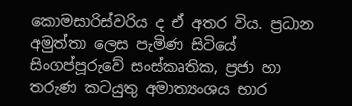කොමසාරිස්වරිය ද ඒ අතර විය. ප්‍රධාන අමුත්තා ලෙස පැමිණ සිටියේ සිංගප්පූරුවේ සංස්කෘතික, ප්‍රජා හා තරුණ කටයුතු අමාත්‍යංශය භාර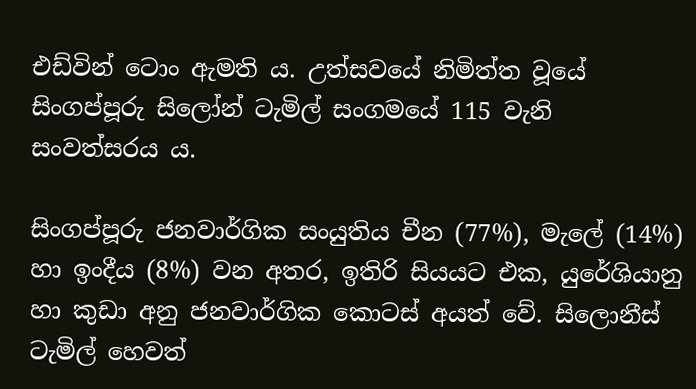එඩ්වින් ටොං ඇමති ය. උත්සවයේ නිමිත්ත වූයේ සිංගප්පූරු සිලෝන් ටැමිල් සංගමයේ 115 වැනි සංවත්සරය ය.

සිංගප්පූරු ජනවාර්ගික සංයුතිය චීන (77%), මැලේ (14%) හා ඉංදීය (8%) වන අතර, ඉතිරි සියයට එක, යුරේශියානු හා කුඩා අනු ජනවාර්ගික කොටස් අයත් වේ. සිලොනීස් ටැමිල් හෙවත්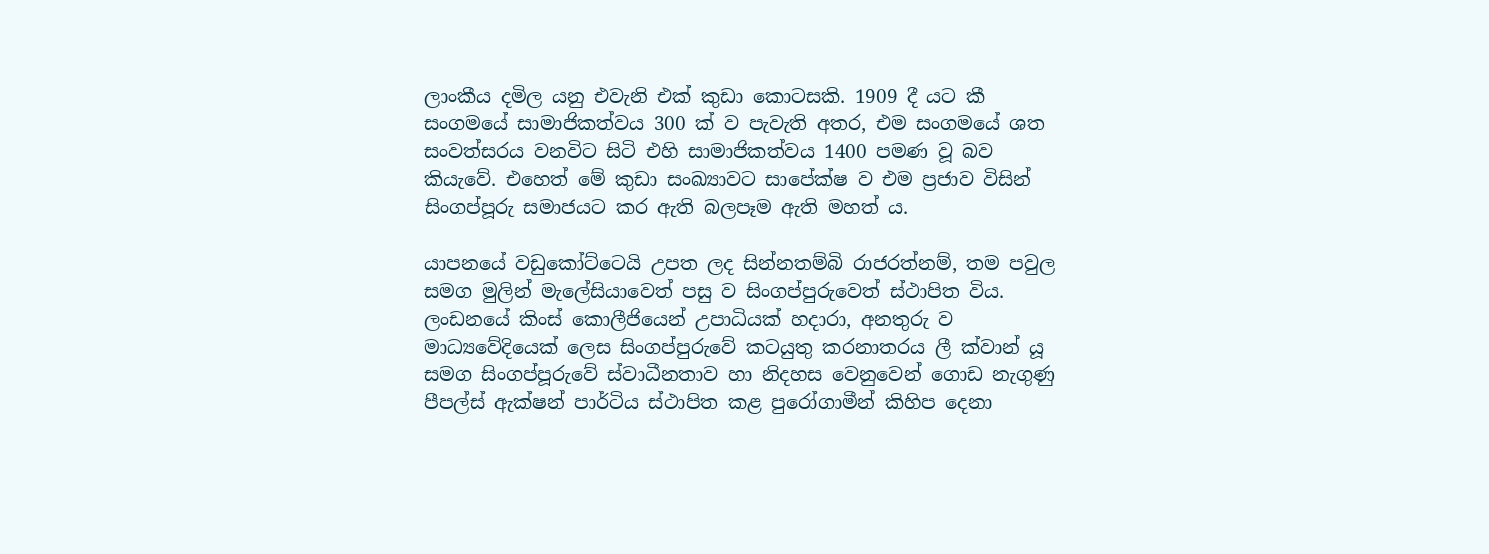ලාංකීය දමිල යනු එවැනි එක් කුඩා කොටසකි. 1909 දී යට කී සංගමයේ සාමාජිකත්වය 300 ක් ව පැවැති අතර, එම සංගමයේ ශත සංවත්සරය වනවිට සිටි එහි සාමාජිකත්වය 1400 පමණ වූ බව කියැවේ. එහෙත් මේ කුඩා සංඛ්‍යාවට සාපේක්ෂ ව එම ප්‍රජාව විසින් සිංගප්පූරු සමාජයට කර ඇති බලපෑම ඇති මහත් ය.

යාපනයේ වඩුකෝට්ටෙයි උපත ලද සින්නතම්බි රාජරත්නම්, තම පවුල සමග මුලින් මැලේසියාවෙත් පසු ව සිංගප්පුරුවෙත් ස්ථාපිත විය. ලංඩනයේ කිංස් කොලීජියෙන් උපාධියක් හදාරා, අනතුරු ව මාධ්‍යවේදියෙක් ලෙස සිංගප්පුරුවේ කටයුතු කරනාතරය ලී ක්වාන් යූ සමග සිංගප්පූරුවේ ස්වාධීනතාව හා නිදහස වෙනුවෙන් ගොඩ නැගුණු පීපල්ස් ඇක්ෂන් පාර්ටිය ස්ථාපිත කළ පුරෝගාමීන් කිහිප දෙනා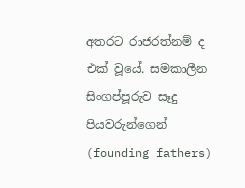අතරට රාජරත්නම් ද එක් වූයේ. සමකාලීන සිංගප්පූරුව සෑදු පියවරුන්ගෙන් (founding fathers)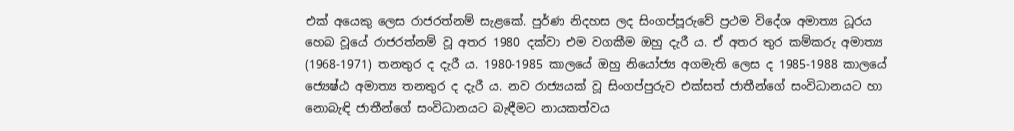එක් අයෙකු ලෙස රාජරත්නම් සැළකේ. පුර්ණ නිදහස ලද සිංගප්පූරුවේ ප්‍රථම විදේශ අමාත්‍ය ධූරය හෙබ වූයේ රාජරත්නම් වූ අතර 1980 දක්වා එම වගකීම ඔහු දැරී ය. ඒ අතර තුර කම්කරු අමාත්‍ය (1968-1971) තනතුර ද දැරී ය. 1980-1985 කාලයේ ඔහු නියෝජ්‍ය අගමැති ලෙස ද 1985-1988 කාලයේ ජ්‍යෙෂ්ඨ අමාත්‍ය තනතුර ද දැරී ය. නව රාජ්‍යයක් වූ සිංගප්පුරුව එක්සත් ජාතීන්ගේ සංවිධානයට හා නොබැඳි ජාතීන්ගේ සංවිධානයට බැඳීමට නායකත්වය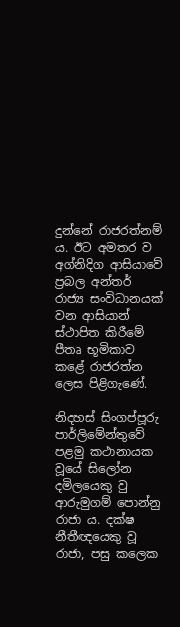දුන්නේ රාජරත්නම් ය. ඊට අමතර ව අග්නිදිග ආසියාවේ ප්‍රබල අන්තර් රාජ්‍ය සංවිධානයක් වන ආසියාන් ස්ථාපිත කිරීමේ පීතෘ භූමිකාව කළේ රාජරත්න ලෙස පිළිගැණේ.

නිදහස් සිංගප්පූරු පාර්ලිමේන්තුවේ පළමු කථානායක වූයේ සිලෝන දමිලයෙකු වු ආරුමුගම් පොන්නු රාජා ය. දක්ෂ නීතීඥයෙකු වූ රාජා, පසු කලෙක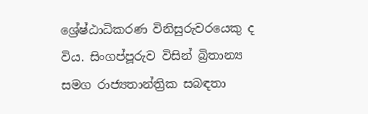ශ්‍රේෂ්ඨාධිකරණ විනිසුරුවරයෙකු ද විය. සිංගප්පූරුව විසින් බ්‍රිතාන්‍ය සමග රාජ්‍යතාන්ත්‍රික සබඳතා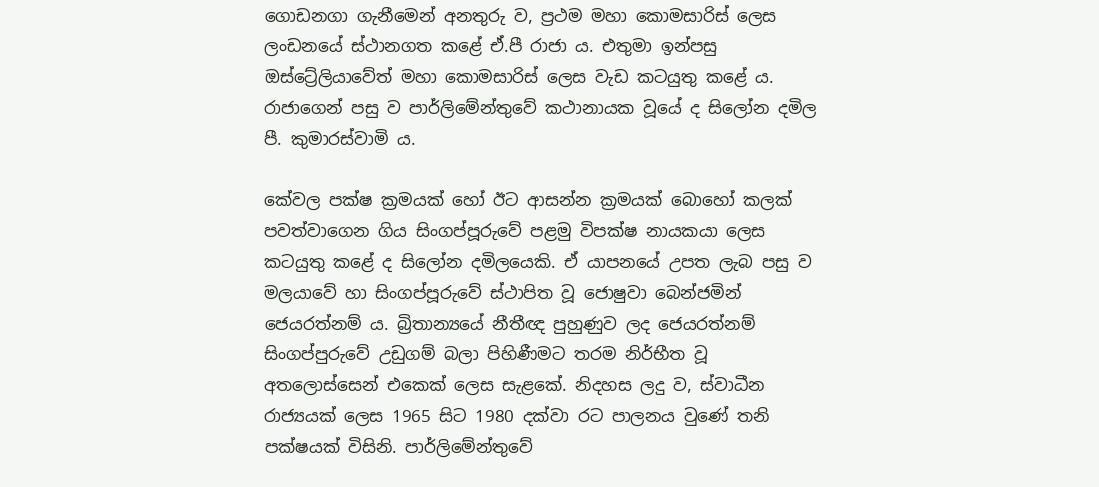ගොඩනගා ගැනීමෙන් අනතුරු ව, ප්‍රථම මහා කොමසාරිස් ලෙස ලංඩනයේ ස්ථානගත කළේ ඒ.පී රාජා ය. එතුමා ඉන්පසු ඔස්ට්‍රේලියාවේත් මහා කොමසාරිස් ලෙස වැඩ කටයුතු කළේ ය. රාජාගෙන් පසු ව පාර්ලිමේන්තුවේ කථානායක වූයේ ද සිලෝන දමිල පී. කුමාරස්වාමි ය.

කේවල පක්ෂ ක්‍රමයක් හෝ ඊට ආසන්න ක්‍රමයක් බොහෝ කලක් පවත්වාගෙන ගිය සිංගප්පූරුවේ පළමු විපක්ෂ නායකයා ලෙස කටයුතු කළේ ද සිලෝන දමිලයෙකි. ඒ යාපනයේ උපත ලැබ පසු ව මලයාවේ හා සිංගප්පූරුවේ ස්ථාපිත වූ ජොෂුවා බෙන්ජමින් ජෙයරත්නම් ය. බ්‍රිතාන්‍යයේ නීතීඥ පුහුණුව ලද ජෙයරත්නම් සිංගප්පුරුවේ උඩුගම් බලා පිහිණීමට තරම නිර්භීත වූ අතලොස්සෙන් එකෙක් ලෙස සැළකේ. නිදහස ලදු ව, ස්වාධීන රාජ්‍යයක් ලෙස 1965 සිට 1980 දක්වා රට පාලනය වුණේ තනි පක්ෂයක් විසිනි. පාර්ලිමේන්තුවේ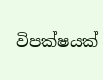විපක්ෂයක්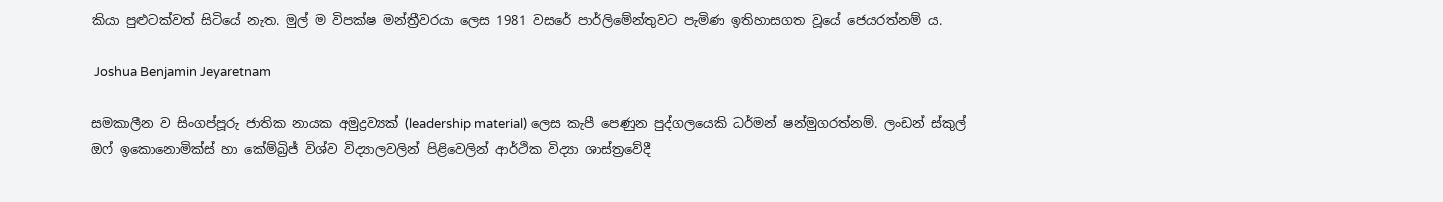කියා පුළුටක්වත් සිටියේ නැත. මුල් ම විපක්ෂ මන්ත්‍රීවරයා ලෙස 1981 වසරේ පාර්ලිමේන්තුවට පැමිණ ඉතිහාසගත වූයේ ජෙයරත්නම් ය.

 Joshua Benjamin Jeyaretnam

සමකාලීන ව සිංගප්පූරු ජාතික නායක අමුද්‍රව්‍යක් (leadership material) ලෙස කැපී පෙණුන පුද්ගලයෙකි ධර්මන් ෂන්මුගරත්නම්. ලංඩන් ස්කුල් ඔෆ් ඉකොනොමික්ස් හා කේම්බ්‍රිජ් විශ්ව විද්‍යාලවලින් පිළිවෙලින් ආර්ථික විද්‍යා ශාස්ත්‍රවේදී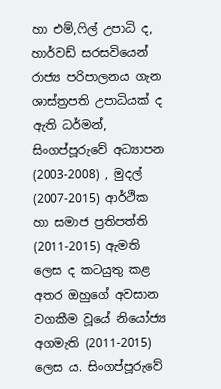හා එම්,ෆිල් උපාධි ද, හාර්වඩ් සරසවියෙන් රාජ්‍ය පරිපාලනය ගැන ශාස්ත්‍රපති උපාධියක් ද ඇති ධර්මන්, සිංගප්පූරුවේ අධ්‍යාපන (2003-2008) , මුදල් (2007-2015) ආර්ථික හා සමාජ ප්‍රතිපත්ති (2011-2015) ඇමති ලෙස ද කටයුතු කළ අතර ඔහුගේ අවසාන වගකීම වූයේ නියෝජ්‍ය අගමැති (2011-2015) ලෙස ය. සිංගප්පූරුවේ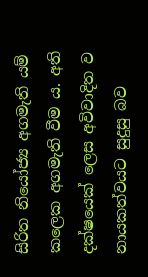සිරිත නියෝජ්‍ය අගමැති යම් කලෙක අගමැති වීම ය. අති දක්ෂයෙක් ලෙස අවිවාදිත ව නායකත්වයට සුදුසු බව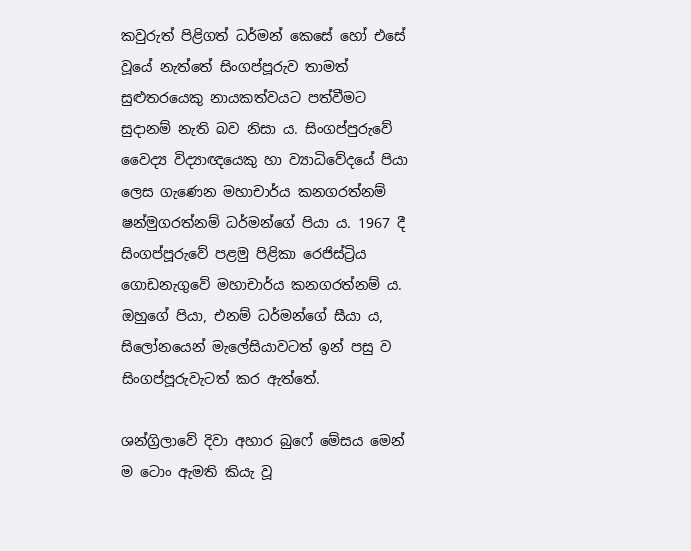කවුරුත් පිළිගත් ධර්මන් කෙසේ හෝ එසේ වූයේ නැත්තේ සිංගප්පූරුව තාමත් සුළුතරයෙකු නායකත්වයට පත්වීමට සුදානම් නැති බව නිසා ය. සිංගප්පුරුවේ වෛද්‍ය විද්‍යාඥයෙකු හා ව්‍යාධිවේදයේ පියා ලෙස ගැණෙන මහාචාර්ය කනගරත්නම් ෂන්මුගරත්නම් ධර්මන්ගේ පියා ය. 1967 දී සිංගප්පූරුවේ පළමු පිළිකා රෙජිස්ට්‍රිය ගොඩනැගුවේ මහාචාර්ය කනගරත්නම් ය. ඔහුගේ පියා, එනම් ධර්මන්ගේ සීයා ය, සිලෝනයෙන් මැලේසියාවටත් ඉන් පසු ව සිංගප්පූරුවැටත් කර ඇත්තේ.

ශන්ග්‍රිලාවේ දිවා අහාර බුෆේ මේසය මෙන් ම ටොං ඇමති කියැ වූ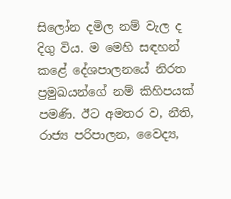සිලෝන දමිල නම් වැල ද දිගු විය. ම මෙහි සඳහන් කළේ දේශපාලනයේ නිරත ප්‍රමුඛයන්ගේ නම් කිහිපයක් පමණි. ඊට අමතර ව, නීති, රාජ්‍ය පරිපාලන, වෛද්‍ය,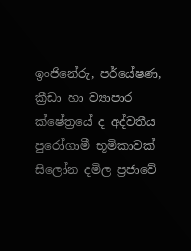ඉංජිනේරු, පර්යේෂණ, ක්‍රීඩා හා ව්‍යාපාර ක්ෂේත්‍රයේ ද අද්වතීය පුරෝගාමී භූමිකාවක් සිලෝන දමිල ප්‍රජාවේ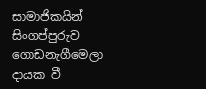සාමාජිකයින් සිංගප්පුරුව ගොඩනැගීමෙලා දායක වී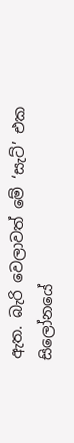ඇත. බැරි වෙලාවත් මේ ‘සැට්’ එක සිලෝනයේ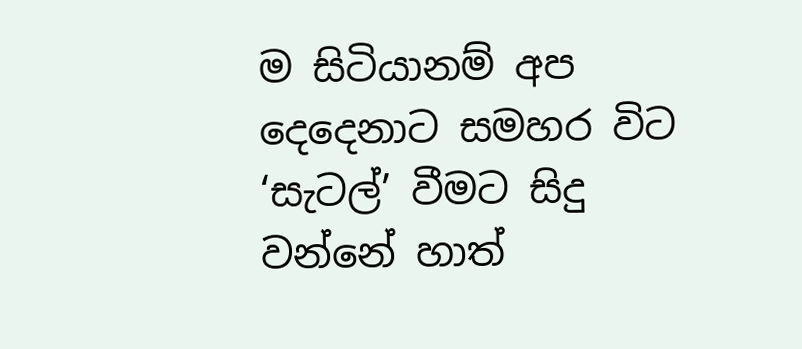ම සිටියානම් අප දෙදෙනාට සමහර විට ‘සැටල්’ වීමට සිදු වන්නේ හාත්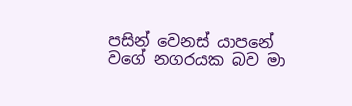පසින් වෙනස් යාපනේ වගේ නගරයක බව මා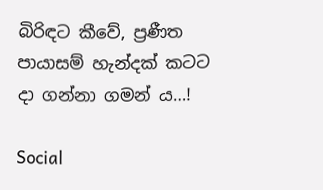බිරිඳට කීවේ, ප්‍රණීත පායාසම් හැන්දක් කටට දා ගන්නා ගමන් ය…!

Social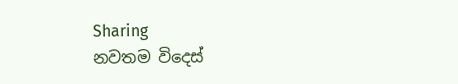Sharing
නවතම විදෙස්